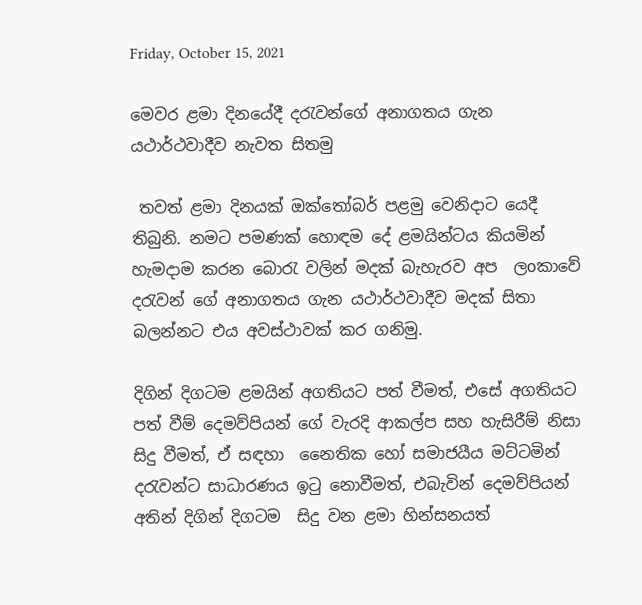Friday, October 15, 2021

මෙවර ළමා දිනයේදී දරැවන්ගේ අනාගතය ගැන යථාර්ථවාදීව නැවත සිතමු

 තවත් ළමා දිනයක් ඔක්තෝබර් පළමු වෙනිදාට යෙදී තිබුනි. නමට පමණක් හොඳම දේ ළමයින්ටය කියමින් හැමදාම කරන බොරැ වලින් මදක් බැහැරව අප  ලoකාවේ දරැවන් ගේ අනාගතය ගැන යථාර්ථවාදීව මදක් සිතා බලන්නට එය අවස්ථාවක් කර ගනිමු.

දිගින් දිගටම ළමයින් අගතියට පත් වීමත්, එසේ අගතියට පත් වීම් දෙමව්පියන් ගේ වැරදි ආකල්ප සහ හැසිරීම් නිසා සිදු වීමත්, ඒ සඳහා  නෛතික හෝ සමාජයීය මට්ටමින් දරැවන්ට සාධාරණය ඉටු නොවීමත්, එබැවින් දෙමව්පියන් අතින් දිගින් දිගටම  සිදු වන ළමා හින්සනයත්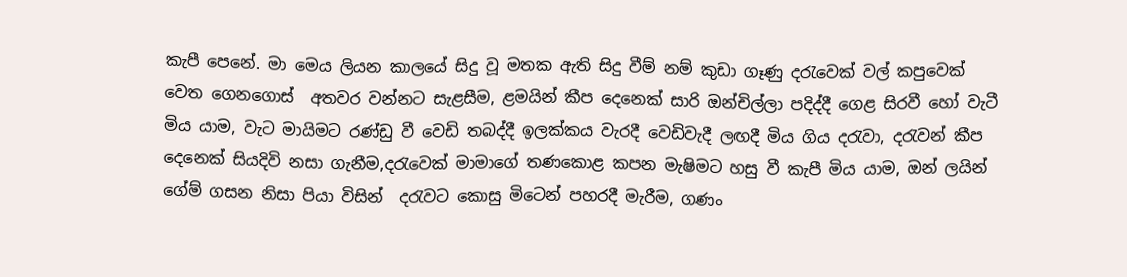කැපී පෙනේ. මා මෙය ලියන කාලයේ සිදු වූ මතක ඇති සිදු වීම් නම් කුඩා ගෑණු දරැවෙක් වල් කපුවෙක් වෙත ගෙනගොස්  අතවර වන්නට සැළසීම, ළමයින් කීප දෙනෙක් සාරි ඔන්චිල්ලා පදිද්දී ගෙළ සිරවී හෝ වැටී මිය යාම, වැට මායිමට රණ්ඩු වී වෙඩි තබද්දී ඉලක්කය වැරදී වෙඩිවැදී ලඟදී මිය ගිය දරැවා, දරැවන් කීප දෙනෙක් සියදිවි නසා ගැනීම,දරැවෙක් මාමාගේ තණකොළ කපන මැෂිමට හසු වී කැපී මිය යාම, ඔන් ලයින් ගේම් ගසන නිසා පියා විසින්  දරැවට කොසු මිටෙන් පහරදී මැරීම, ගණං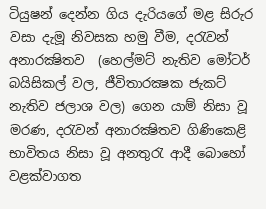ටියුෂන් දෙන්න ගිය දැරියගේ මළ සිරුර වසා දැමූ නිවසක හමු වීම, දරැවන් අනාරක්‍ෂිතව  (හෙල්මට් නැතිව මෝටර් බයිසිකල් වල, ජීවිතාරක්‍ෂක ජැකට් නැතිව ජලාශ වල) ගෙන යාම් නිසා වූ මරණ, දරැවන් අනාරක්‍ෂිතව ගිණිකෙළි භාවිතය නිසා වූ අනතුරැ ආදී බොහෝ වළක්වාගත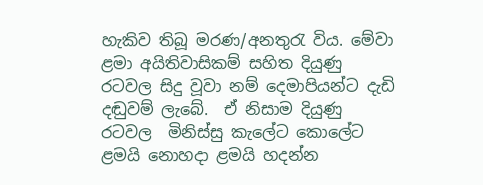හැකිව තිබූ මරණ/අනතුරැ විය. මේවා ළමා අයිතිවාසිකම් සහිත දියුණු රටවල සිදු වූවා නම් දෙමාපියන්ට දැඩි දඬුවම් ලැබේ.  ඒ නිසාම දියුණු රටවල  මිනිස්සු කැලේට කොලේට ළමයි නොහදා ළමයි හදන්න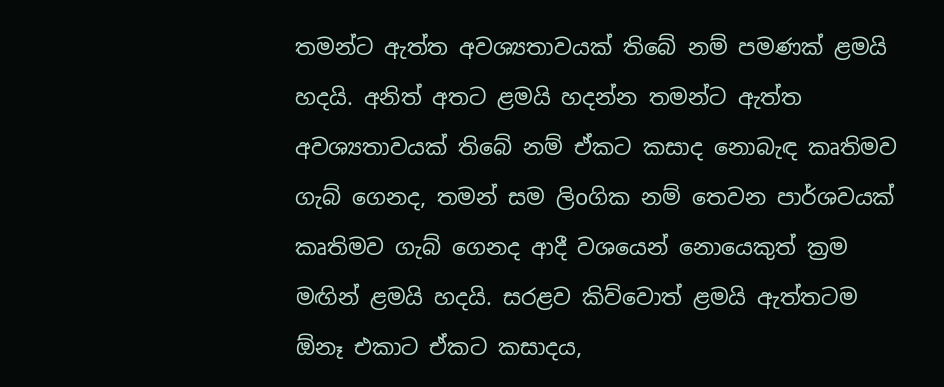තමන්ට ඇත්ත අවශ්‍යතාවයක් තිබේ නම් පමණක් ළමයි හදයි. අනිත් අතට ළමයි හදන්න තමන්ට ඇත්ත අවශ්‍යතාවයක් තිබේ නම් ඒකට කසාද නොබැඳ කෘතිමව ගැබ් ගෙනද, තමන් සම ලිoගික නම් තෙවන පාර්ශවයක්  කෘතිමව ගැබ් ගෙනද ආදී වශයෙන් නොයෙකුත් ක්‍රම මඟින් ළමයි හදයි. සරළව කිව්වොත් ළමයි ඇත්තටම ඕනෑ එකාට ඒකට කසාදය,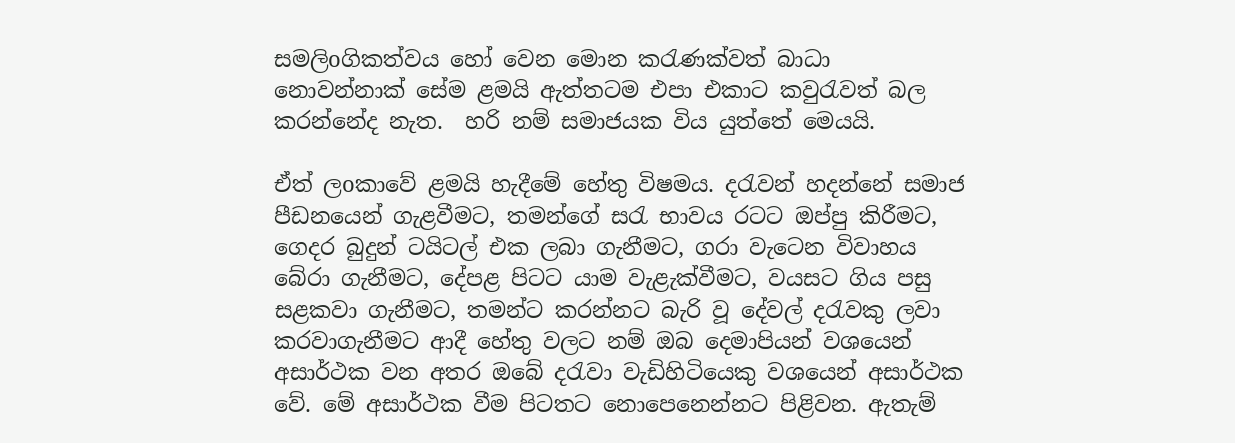සමලිoගිකත්වය හෝ වෙන මොන කරැණක්වත් බාධා නොවන්නාක් සේම ළමයි ඇත්තටම එපා එකාට කවුරැවත් බල කරන්නේද නැත.  හරි නම් සමාජයක විය යුත්තේ මෙයයි.

ඒත් ලoකාවේ ළමයි හැදීමේ හේතු විෂමය. දරැවන් හදන්නේ සමාජ පීඩනයෙන් ගැළවීමට, තමන්ගේ සරැ භාවය රටට ඔප්පු කිරීමට, ගෙදර බුදුන් ටයිටල් එක ලබා ගැනීමට, ගරා වැටෙන විවාහය බේරා ගැනීමට, දේපළ පිටට යාම වැළැක්වීමට, වයසට ගිය පසු සළකවා ගැනීමට, තමන්ට කරන්නට බැරි වූ දේවල් දරැවකු ලවා  කරවාගැනීමට ආදී හේතු වලට නම් ඔබ දෙමාපියන් වශයෙන් අසාර්ථක වන අතර ඔබේ දරැවා වැඩිහිටියෙකු වශයෙන් අසාර්ථක වේ. මේ අසාර්ථක වීම පිටතට නොපෙනෙන්නට පිළිවන. ඇතැම්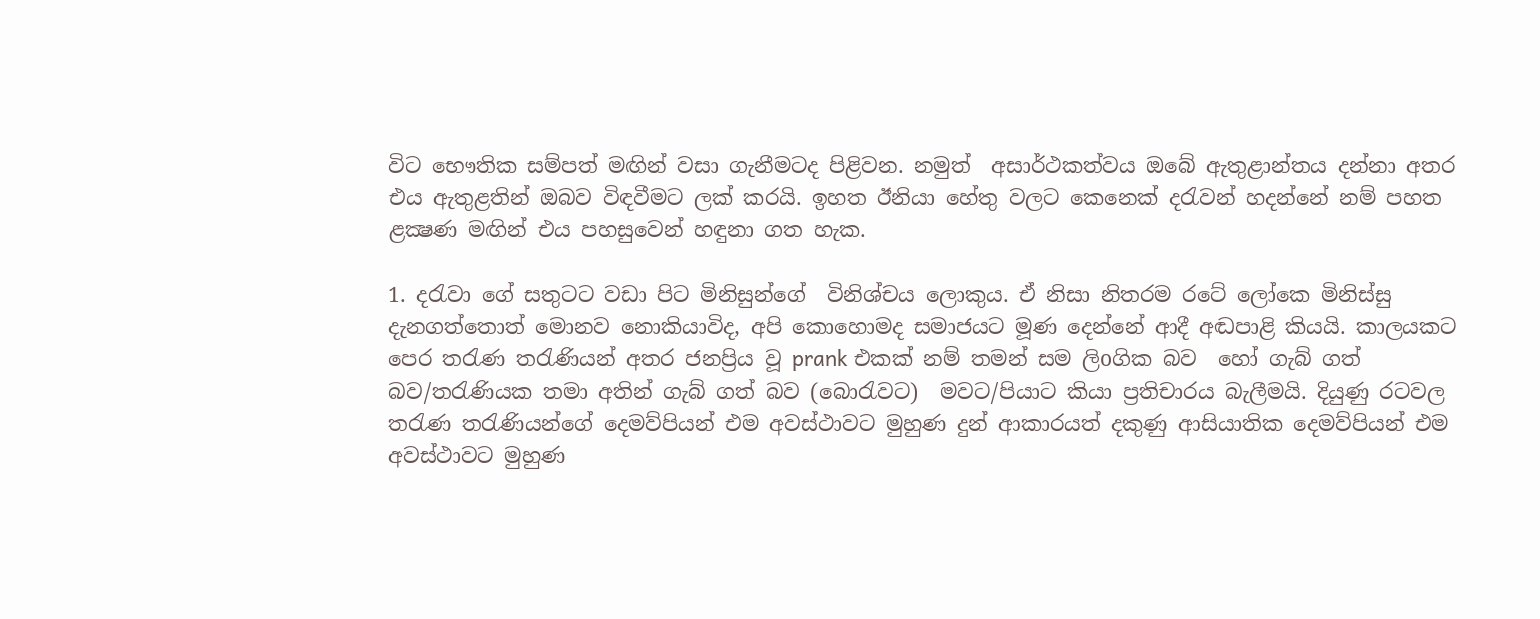විට භෞතික සම්පත් මඟින් වසා ගැනීමටද පිළිවන. නමුත්  අසාර්ථකත්වය ඔබේ ඇතුළාන්තය දන්නා අතර එය ඇතුළතින් ඔබව විඳවීමට ලක් කරයි. ඉහත ඊනියා හේතු වලට කෙනෙක් දරැවන් හදන්නේ නම් පහත ළක්‍ෂණ මඟින් එය පහසුවෙන් හඳුනා ගත හැක.

1. දරැවා ගේ සතුටට වඩා පිට මිනිසුන්ගේ  විනිශ්චය ලොකුය. ඒ නිසා නිතරම රටේ ලෝකෙ මිනිස්සු දැනගත්තොත් මොනව නොකියාවිද, අපි කොහොමද සමාජයට මූණ දෙන්නේ ආදී අඬපාළි කියයි. කාලයකට පෙර තරැණ තරැණියන් අතර ජනප්‍රිය වූ prank එකක් නම් තමන් සම ලිoගික බව  හෝ ගැබ් ගත් බව/තරැණියක තමා අතින් ගැබ් ගත් බව (බොරැවට)  මවට/පියාට කියා ප්‍රතිචාරය බැලීමයි. දියුණු රටවල තරැණ තරැණියන්ගේ දෙමව්පියන් එම අවස්ථාවට මුහුණ දුන් ආකාරයත් දකුණු ආසියාතික දෙමව්පියන් එම අවස්ථාවට මුහුණ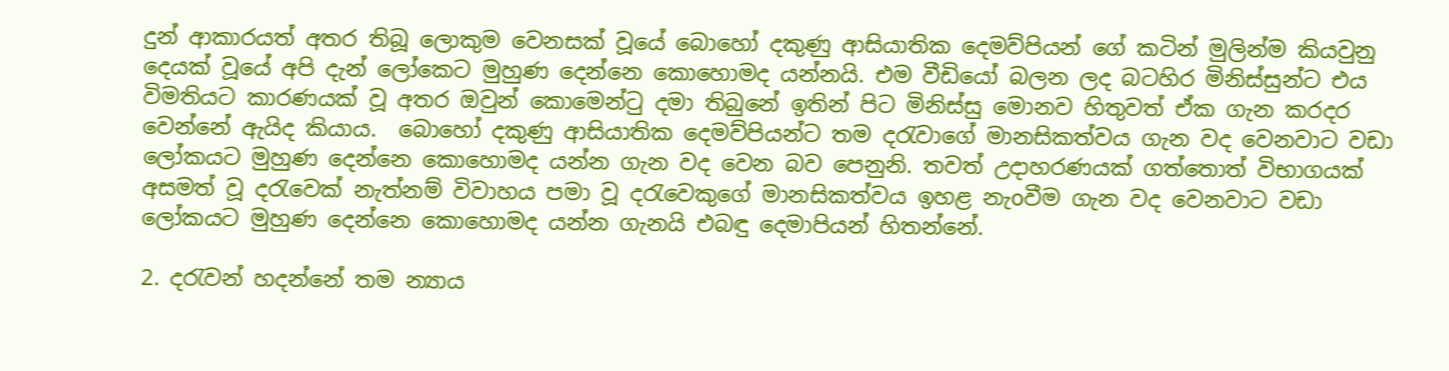දුන් ආකාරයත් අතර තිබූ ලොකුම වෙනසක් වූයේ බොහෝ දකුණු ආසියාතික දෙමව්පියන් ගේ කටින් මුලින්ම කියවුනු දෙයක් වූයේ අපි දැන් ලෝකෙට මුහුණ දෙන්නෙ කොහොමද යන්නයි. එම වීඩියෝ බලන ලද බටහිර මිනිස්සුන්ට එය විමතියට කාරණයක් වූ අතර ඔවුන් කොමෙන්ටු දමා තිබුනේ ඉතින් පිට මිනිස්සු මොනව හිතුවත් ඒක ගැන කරදර වෙන්නේ ඇයිද කියාය.  බොහෝ දකුණු ආසියාතික දෙමව්පියන්ට තම දරැවාගේ මානසිකත්වය ගැන වද වෙනවාට වඩා ලෝකයට මුහුණ දෙන්නෙ කොහොමද යන්න ගැන වද වෙන බව පෙනුනි. තවත් උදාහරණයක් ගත්තොත් විභාගයක් අසමත් වූ දරැවෙක් නැත්නම් විවාහය පමා වූ දරැවෙකුගේ මානසිකත්වය ඉහළ නැoවීම ගැන වද වෙනවාට වඩා ලෝකයට මුහුණ දෙන්නෙ කොහොමද යන්න ගැනයි එබඳු දෙමාපියන් හිතන්නේ.

2. දරැවන් හදන්නේ තම න්‍යාය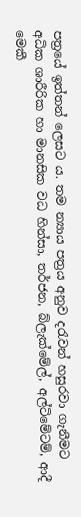පත්‍රයේ ඉත්තන් ලෙසට ය. තම න්‍යාය පත්‍රය අනුව දරැවන් හසුරවා ගැනීමට අධික ශාරීරික හා මානසික වධ හින්සා, තර්ජන, බ්ලැක්මේල්, අල්ටිමේටම්, ආදී මෙකී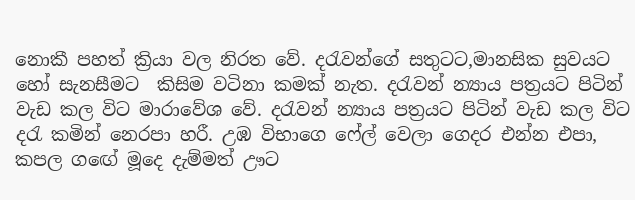නොකී පහත් ක්‍රියා වල නිරත වේ. දරැවන්ගේ සතුටට,මානසික සුවයට හෝ සැනසීමට  කිසිම වටිනා කමක් නැත. දරැවන් න්‍යාය පත්‍රයට පිටින් වැඩ කල විට මාරාවේශ වේ. දරැවන් න්‍යාය පත්‍රයට පිටින් වැඩ කල විට දරැ කමින් නෙරපා හරී. උඹ විභාගෙ ෆේල් වෙලා ගෙදර එන්න එපා, කපල ගඟේ මූදෙ දැම්මත් ඌට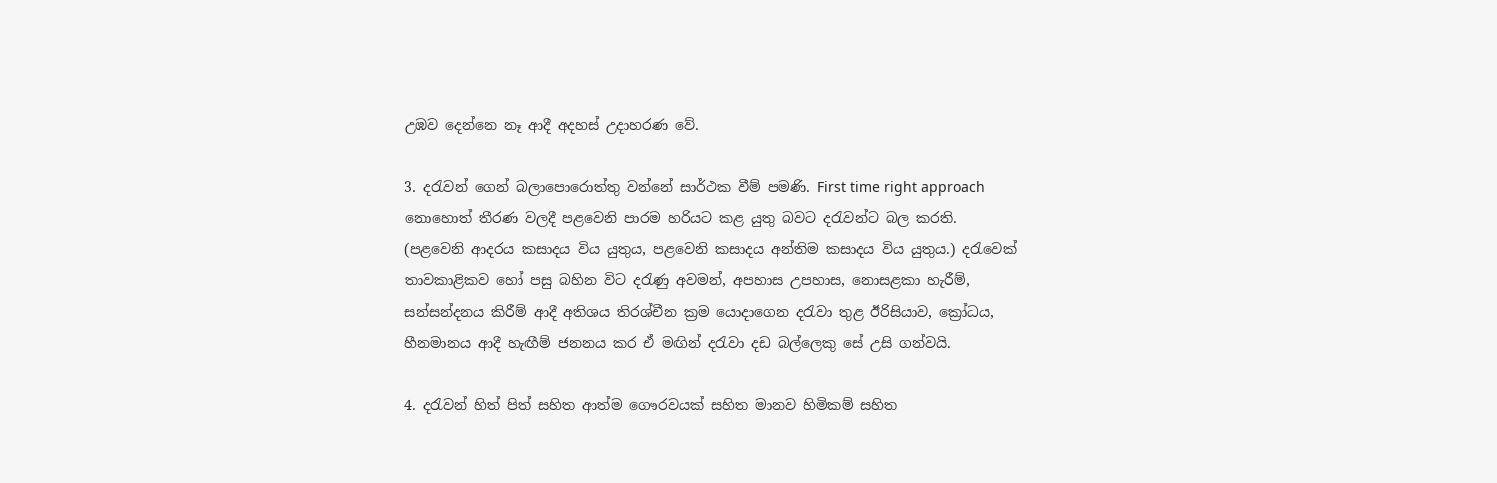උඹව දෙන්නෙ නෑ ආදී අදහස් උදාහරණ වේ.

3. දරැවන් ගෙන් බලාපොරොත්තු වන්නේ සාර්ථක වීම් පමණි. First time right approach නොහොත් තීරණ වලදී පළවෙනි පාරම හරියට කළ යුතු බවට දරැවන්ට බල කරති. (පළවෙනි ආදරය කසාදය විය යුතුය, පළවෙනි කසාදය අන්තිම කසාදය විය යුතුය.) දරැවෙක් තාවකාළිකව හෝ පසු බහින විට දරැණු අවමන්, අපහාස උපහාස, නොසළකා හැරීම්, සන්සන්දනය කිරීම් ආදී අතිශය තිරශ්චීන ක්‍රම යොදාගෙන දරැවා තුළ ඊරිසියාව, ක්‍රෝධය, හීනමානය ආදී හැඟීම් ජනනය කර ඒ මඟින් දරැවා දඩ බල්ලෙකු සේ උසි ගන්වයි.

4. දරැවන් හිත් පිත් සහිත ආත්ම ගෞරවයක් සහිත මානව හිමිකම් සහිත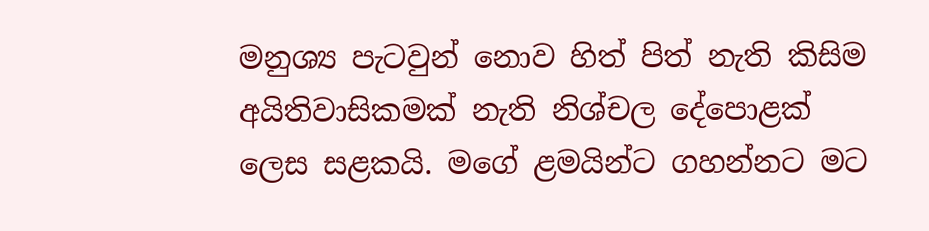මනුශ්‍ය පැටවුන් නොව හිත් පිත් නැති කිසිම අයිතිවාසිකමක් නැති නිශ්චල දේපොළක් ලෙස සළකයි. මගේ ළමයින්ට ගහන්නට මට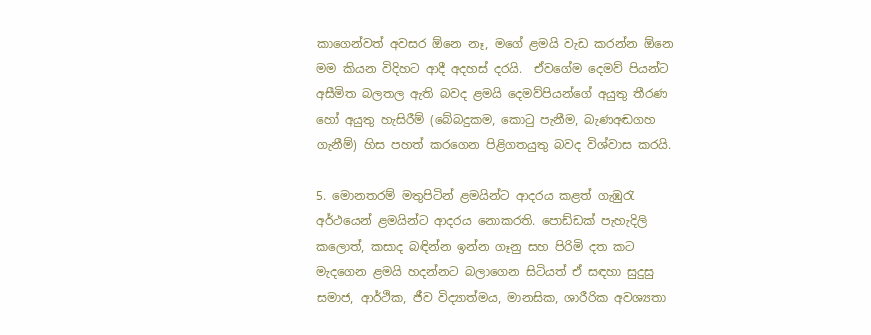කාගෙන්වත් අවසර ඕනෙ නෑ, මගේ ළමයි වැඩ කරන්න ඕනෙ මම කියන විදිහට ආදී අදහස් දරයි.  ඒවගේම දෙමව් පියන්ට අසීමිත බලතල ඇති බවද ළමයි දෙමව්පියන්ගේ අයුතු තීරණ හෝ අයුතු හැසිරීම් (බේබදුකම, කොටු පැනීම, බැණඅඬගහ ගැනීම්) හිස පහත් කරගෙන පිළිගතයුතු බවද විශ්වාස කරයි.

5. මොනතරම් මතුපිටින් ළමයින්ට ආදරය කළත් ගැඹුරැ අර්ථයෙන් ළමයින්ට ආදරය නොකරති. පොඩ්ඩක් පැහැදිලි කලොත්, කසාද බඳින්න ඉන්න ගෑනු සහ පිරිමි දත කට මැදගෙන ළමයි හදන්නට බලාගෙන සිටියත් ඒ සඳහා සුදුසු සමාජ, ආර්ථික, ජීව විද්‍යාත්මය, මානසික, ශාරීරික අවශ්‍යතා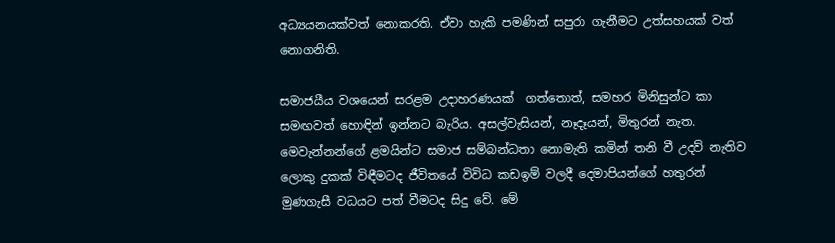අධ්‍යයනයක්වත් නොකරති. ඒවා හැකි පමණින් සපුරා ගැනීමට උත්සහයක් වත් නොගනිති.

සමාජයීය වශයෙන් සරළම උදාහරණයක්  ගත්තොත්, සමහර මිනිසුන්ට කා සමඟවත් හොඳින් ඉන්නට බැරිය. අසල්වැසියන්, නෑදෑයන්, මිතුරන් නැත. මෙවැන්නන්ගේ ළමයින්ට සමාජ සම්බන්ධතා නොමැති කමින් තනි වී උදව් නැතිව ලොකු දුකක් විඳීමටද ජීවිතයේ විවිධ කඩඉම් වලදී දෙමාපියන්ගේ හතුරන් මුණගැසී වධයට පත් වීමටද සිදු වේ. මේ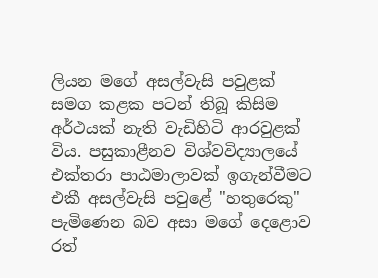ලියන මගේ අසල්වැසි පවුළක් සමග කළක පටන් තිබූ කිසිම අර්ථයක් නැති වැඩිහිටි ආරවුළක් විය. පසුකාළීනව විශ්වවිද්‍යාලයේ එක්තරා පාඨමාලාවක් ඉගැන්වීමට එකී අසල්වැසි පවුළේ "හතුරෙකු" පැමිණෙන බව අසා මගේ දෙළොව රත්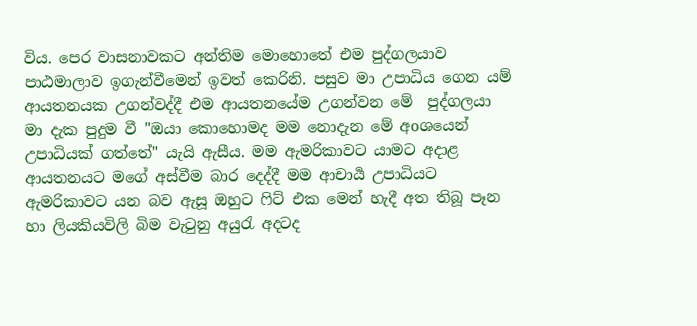විය. පෙර වාසනාවකට අන්තිම මොහොතේ එම පුද්ගලයාව පාඨමාලාව ඉගැන්වීමෙන් ඉවත් කෙරිනි. පසුව මා උපාධිය ගෙන යම් ආයතනයක උගන්වද්දී එම ආයතනයේම උගන්වන මේ  පුද්ගලයා මා දැක පුදුම වී "ඔයා කොහොමද මම නොදැන මේ අoශයෙන් උපාධියක් ගත්තේ" යැයි ඇසීය. මම ඇමරිකාවට යාමට අදාළ ආයතනයට මගේ අස්වීම බාර දෙද්දී මම ආචාර්‍ය උපාධියට ඇමරිකාවට යන බව ඇසූ ඔහුට ෆිට් එක මෙන් හැදී අත තිබූ පෑන හා ලියකියවිලි බිම වැටුනු අයුරැ අදටද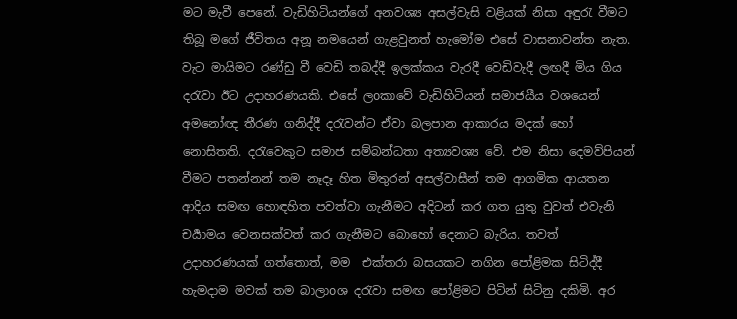මට මැවී පෙනේ. වැඩිහිටියන්ගේ අනවශ්‍ය අසල්වැසි වළියක් නිසා අඳුරැ වීමට තිබූ මගේ ජීවිතය අනූ නමයෙන් ගැළවුනත් හැමෝම එසේ වාසනාවන්ත නැත. වැට මායිමට රණ්ඩු වී වෙඩි තබද්දී ඉලක්කය වැරදී වෙඩිවැදී ලඟදී මිය ගිය දරැවා ඊට උදාහරණයකි. එසේ ලoකාවේ වැඩිහිටියන් සමාජයීය වශයෙන් අමනෝඥ තීරණ ගනිද්දී දරැවන්ට ඒවා බලපාන ආකාරය මදක් හෝ නොසිතති. දරැවෙකුට සමාජ සම්බන්ධතා අත්‍යවශ්‍ය වේ. එම නිසා දෙමව්පියන් වීමට පතන්නන් තම නෑදෑ හිත මිතුරන් අසල්වාසීන් තම ආගමික ආයතන ආදිය සමඟ හොඳහිත පවත්වා ගැනීමට අදිටන් කර ගත යුතු වුවත් එවැනි චර්‍යාමය වෙනසක්වත් කර ගැනීමට බොහෝ දෙනාට බැරිය. තවත් උදාහරණයක් ගත්තොත්, මම  එක්තරා බසයකට නගින පෝළිමක සිටිද්දී හැමදාම මවක් තම බාලාoශ දරැවා සමඟ පෝළිමට පිටින් සිටිනු දකිමි. අර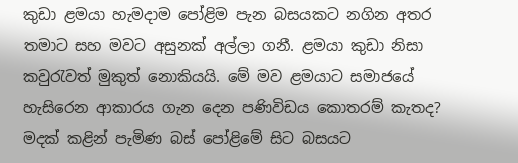කුඩා ළමයා හැමදාම පෝළිම පැන බසයකට නගින අතර තමාට සහ මවට අසුනක් අල්ලා ගනී. ළමයා කුඩා නිසා කවුරැවත් මුකුත් නොකියයි. මේ මව ළමයාට සමාජයේ හැසිරෙන ආකාරය ගැන දෙන පණිවිඩය කොතරම් කැතද? මදක් කළින් පැමිණ බස් පෝළිමේ සිට බසයට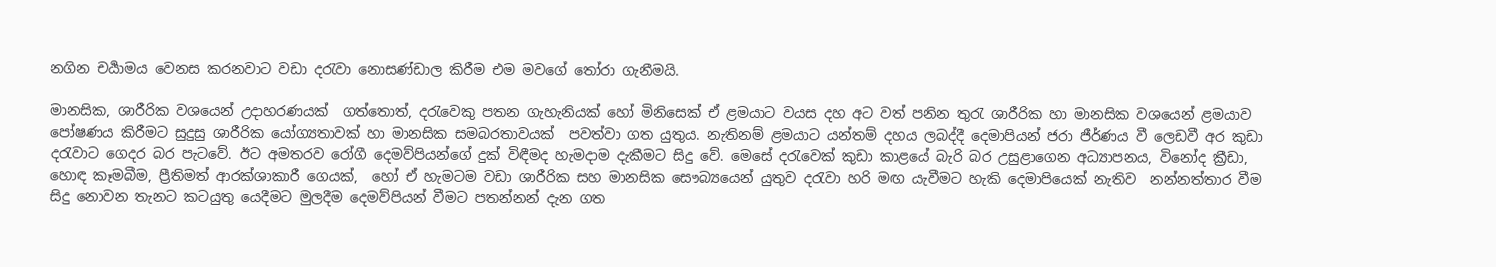නගින චර්‍යාමය වෙනස කරනවාට වඩා දරැවා නොසණ්ඩාල කිරීම එම මවගේ තෝරා ගැනීමයි.

මානසික, ශාරීරික වශයෙන් උදාහරණයක්  ගත්තොත්, දරැවෙකු පතන ගැහැනියක් හෝ මිනිසෙක් ඒ ළමයාට වයස දහ අට වත් පනින තුරැ ශාරීරික හා මානසික වශයෙන් ළමයාව පෝෂණය කිරීමට සුදුසු ශාරීරික යෝග්‍යතාවක් හා මානසික සමබරතාවයක්  පවත්වා ගත යුතුය. නැතිනම් ළමයාට යන්තම් දහය ලබද්දී දෙමාපියන් ජරා ජීර්ණය වී ලෙඩවී අර කුඩා දරැවාට ගෙදර බර පැටවේ. ඊට අමතරව රෝගී දෙමව්පියන්ගේ දුක් විඳීමද හැමදාම දැකීමට සිදු වේ. මෙසේ දරැවෙක් කුඩා කාළයේ බැරි බර උසුළාගෙන අධ්‍යාපනය, විනෝද ක්‍රීඩා, හොඳ කෑමබීම, ප්‍රීතිමත් ආරක්ශාකාරී ගෙයක්,  හෝ ඒ හැමටම වඩා ශාරීරික සහ මානසික සෞබ්‍යයෙන් යුතුව දරැවා හරි මඟ යැවීමට හැකි දෙමාපියෙක් නැතිව  නන්නත්තාර වීම සිදු නොවන තැනට කටයුතු යෙදීමට මුලදීම දෙමව්පියන් වීමට පතන්නන් දැන ගත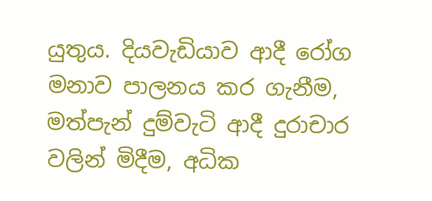යුතුය. දියවැඩියාව ආදී රෝග මනාව පාලනය කර ගැනීම, මත්පැන් දුම්වැටි ආදී දුරාචාර වලින් මිදීම, අධික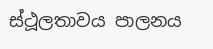ස්ථූලතාවය පාලනය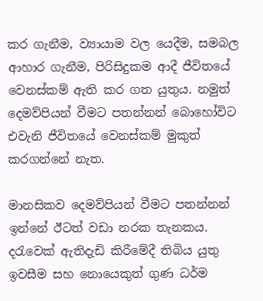කර ගැනීම, ව්‍යායාම වල යෙදීම, සමබල ආහාර ගැනීම, පිරිසිදුකම ආදී ජීවිතයේ වෙනස්කම් ඇති කර ගත යුතුය. නමුත්  දෙමව්පියන් වීමට පතන්නන් බොහෝවිට එවැනි ජීවිතයේ වෙනස්කම් මුකුත් කරගන්නේ නැත.

මානසිකව දෙමව්පියන් වීමට පතන්නන් ඉන්නේ ඊටත් වඩා නරක තැනකය. දරැවෙක් ඇතිදැඩි කිරීමේදී තිබිය යුතු ඉවසීම සහ නොයෙකුත් ගුණ ධර්ම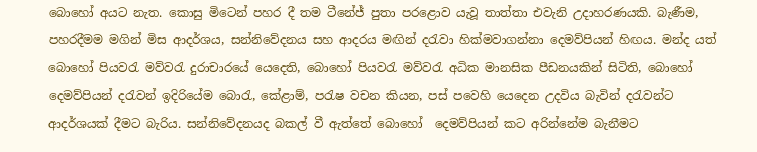බොහෝ අයට නැත. කොසු මිටෙන් පහර දී තම ටීනේජ් පුතා පරළොව යැවූ තාත්තා එවැනි උදාහරණයකි. බැණීම, පහරදීමම මගින් මිස ආදර්ශය, සන්නිවේදනය සහ ආදරය මඟින් දරැවා හික්මවාගන්නා දෙමව්පියන් හිඟය. මන්ද යත් බොහෝ පියවරැ මව්වරැ දුරාචාරයේ යෙදෙති, බොහෝ පියවරැ මව්වරැ අධික මානසික පීඩනයකින් සිටිති, බොහෝ  දෙමව්පියන් දරැවන් ඉදිරියේම බොරැ, කේළාම්, පරැෂ වචන කියන, පස් පවෙහි යෙදෙන උදවිය බැවින් දරැවන්ට ආදර්ශයක් දීමට බැරිය. සන්නිවේදනයද බකල් වී ඇත්තේ බොහෝ  දෙමව්පියන් කට අරින්නේම බැනීමට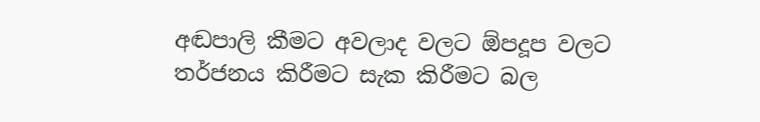අඬපාලි කීමට අවලාද වලට ඕපදූප වලට තර්ජනය කිරීමට සැක කිරීමට බල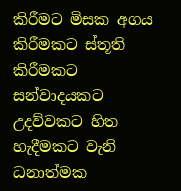කිරීමට මිසක අගය කිරීමකට ස්තූති කිරීමකට සන්වාදයකට උදව්වකට හිත හැදීමකට වැනි ධනාත්මක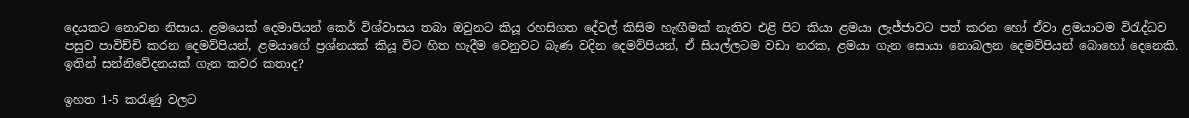දෙයකට නොවන නිසාය. ළමයෙක් දෙමාපියන් කෙර් විශ්වාසය තබා ඔවුනට කියූ රහසිගත දේවල් කිසිම හැඟීමක් නැතිව එළි පිට කියා ළමයා ලැජ්ජාවට පත් කරන හෝ ඒවා ළමයාටම විරැද්ධව පසුව පාවිච්චි කරන දෙමව්පියන්, ළමයාගේ ප්‍රශ්නයක් කියූ විට හිත හැදීම වෙනුවට බැණ වදින දෙමව්පියන්, ඒ සියල්ලටම වඩා නරක, ළමයා ගැන සොයා නොබලන දෙමව්පියන් බොහෝ දෙනෙකි. ඉතින් සන්නිවේදනයක් ගැන කවර කතාද?

ඉහත 1-5 කරැණු වලට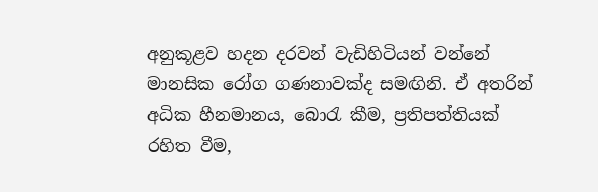අනුකූළව හදන දරවන් වැඩිහිටියන් වන්නේ මානසික රෝග ගණනාවක්ද සමඟිනි. ඒ අතරින් අධික හීනමානය, බොරැ කීම, ප්‍රතිපත්තියක් රහිත වීම,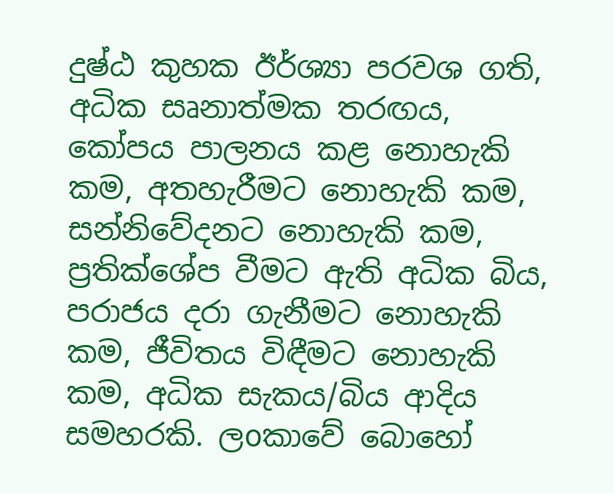දුෂ්ඨ කුහක ඊර්ශ්‍යා පරවශ ගති, අධික සෘනාත්මක තරඟය, කෝපය පාලනය කළ නොහැකි කම, අතහැරීමට නොහැකි කම, සන්නිවේදනට නොහැකි කම, ප්‍රතික්ශේප වීමට ඇති අධික බිය, පරාජය දරා ගැනීමට නොහැකි කම, ජීවිතය විඳීමට නොහැකි කම, අධික සැකය/බිය ආදිය සමහරකි. ලoකාවේ බොහෝ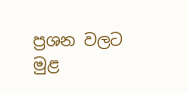ප්‍රශන වලට මුළ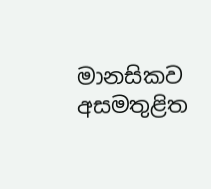මානසිකව අසමතුළිත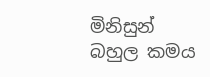මිනිසුන් බහුල කමය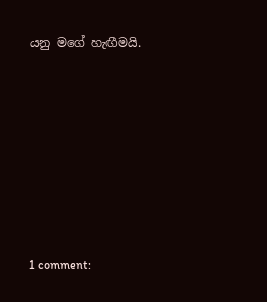යනු මගේ හැඟීමයි.







1 comment: